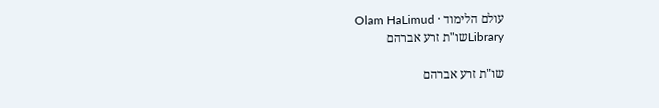עולם הלימוד · Olam HaLimud
Libraryשו"ת זרע אברהם

שו"ת זרע אברהם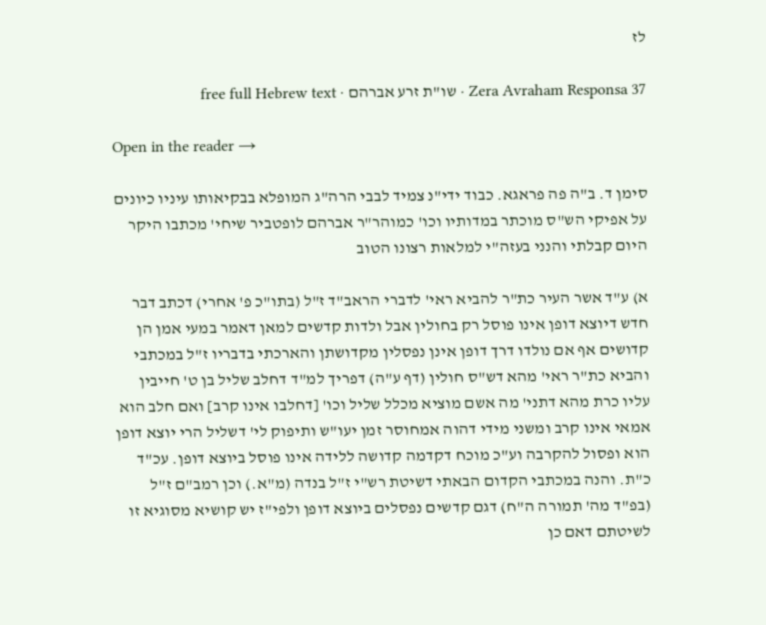לז

Zera Avraham Responsa 37 · שו"ת זרע אברהם · free full Hebrew text

Open in the reader →

סימן ד. ב"ה פה פראגא. כבוד ידי"נ צמיד לבבי הרה"ג המופלא בבקיאותו עיניו כיונים על אפיקי הש"ס מוכתר במדותיו וכו' כמוהר"ר אברהם לופטביר שיחי' מכתבו היקר היום קבלתי והנני בעזה"י למלאות רצונו הטוב

א) ע"ד אשר העיר כת"ר להביא ראי' לדברי הראב"ד ז"ל (בתו"כ פ' אחרי) דכתב דבר חדש דיוצא דופן אינו פוסל רק בחולין אבל ולדות קדשים למאן דאמר במעי אמן הן קדושים אף אם נולדו דרך דופן אינן נפסלין מקדושתן והארכתי בדבריו ז"ל במכתבי והביא כת"ר ראי' מהא דש"ס חולין (דף ע"ה) דפריך למ"ד דחלב שליל בן ט' חייבין עליו כרת מהא דתני' מה אשם מוציא מכלל שליל וכו' [דחלבו אינו קרב] ואם חלב הוא אמאי אינו קרב ומשני מידי דהוה אמחוסר זמן יעו"ש ותיפוק לי' דשליל הרי יוצא דופן הוא ופסול להקרבה וע"כ מוכח דקדמה קדושה ללידה אינו פוסל ביוצא דופן. עכ"ד כ"ת. והנה במכתבי הקדום הבאתי דשיטת רש"י ז"ל בנדה (מ"א.) וכן רמב"ם ז"ל (בפ"ד מה' תמורה ה"ח) דגם קדשים נפסלים ביוצא דופן ולפי"ז יש קושיא מסוגיא זו לשיטתם דאם כן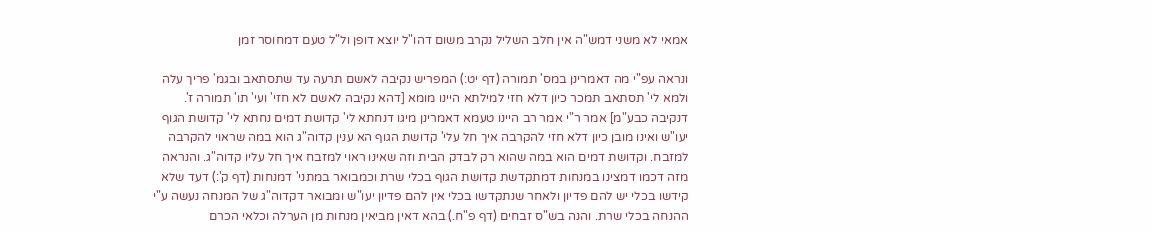אמאי לא משני דמש"ה אין חלב השליל נקרב משום דהו"ל יוצא דופן ול"ל טעם דמחוסר זמן

ונראה עפ"י מה דאמרינן במס' תמורה (דף יט:) המפריש נקיבה לאשם תרעה עד שתסתאב ובגמ' פריך עלה ולמא לי' תסתאב תמכר כיון דלא חזי למילתא היינו מומא [דהא נקיבה לאשם לא חזי' ועי' תו' תמורה ז'. דנקיבה כבע"מ] אמר ר"י אמר רב היינו טעמא דאמרינן מיגו דנחתא לי' קדושת דמים נחתא לי' קדושת הגוף יעו"ש ואינו מובן כיון דלא חזי להקרבה איך חל עלי' קדושת הגוף הא ענין קדוה"ג הוא במה שראוי להקרבה למזבח. וקדושת דמים הוא במה שהוא רק לבדק הבית וזה שאינו ראוי למזבח איך חל עליו קדוה"ג. והנראה מזה דכמו דמצינו במנחות דמתקדשת קדושת הגוף בכלי שרת וכמבואר במתני' דמנחות (דף ק':) דעד שלא קידשו בכלי יש להם פדיון ולאחר שנתקדשו בכלי אין להם פדיון יעו"ש ומבואר דקדוה"ג של המנחה נעשה ע"י ההנחה בכלי שרת. והנה בש"ס זבחים (דף פ"ח.) בהא דאין מביאין מנחות מן הערלה וכלאי הכרם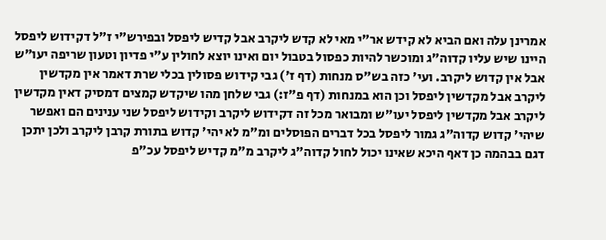אמרינן עלה ואם הביא לא קידש אר"י מאי לא קדש ליקרב אבל קדיש ליפסל ובפירש"י ז"ל דקידוש ליפסל היינו שיש עליו קדוה"ג ומוכשר להיות כפסול בטבול יום ואינו יוצא לחולין ע"י פדיון וטעון שריפה יעו"ש אבל אין קדוש ליקרב. ועי' כזה בש"ס מנחות (דף ז') גבי קידוש פסולין בכלי שרת דאמר אין מקדשין ליקרב אבל מקדשין ליפסל וכן הוא במנחות (דף פ"ז:) גבי שלחן מהו שיקדש קמצים דמסיק דאין מקדשין ליקרב אבל מקדשין ליפסל יעו"ש ומבואר מכל זה דקידוש ליקרב וקידוש ליפסל שני ענינים הם ואפשר שיהי' קדוש קדוה"ג גמור ליפסל בכל דברים הפוסלים ומ"מ לא יהי' קדוש בתורת קרבן ליקרב ולכן יתכן דגם בבהמה כן דאף היכא שאינו יכול לחול קדוה"ג ליקרב מ"מ קדיש ליפסל עכ"פ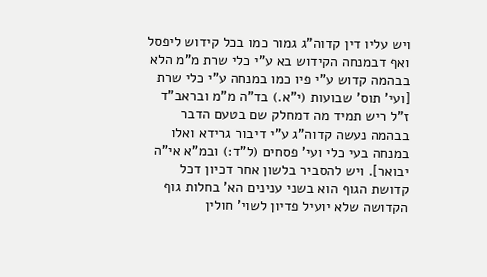ויש עליו דין קדוה"ג גמור כמו בכל קידוש ליפסל ואף דבמנחה הקידוש בא ע"י כלי שרת מ"מ הלא בבהמה קדוש ע"י פיו כמו במנחה ע"י כלי שרת [ועי' תוס' שבועות (י"א.) בד"ה מ"מ ובראב"ד ז"ל ריש תמיד מה דמחלק שם בטעם הדבר בבהמה נעשה קדוה"ג ע"י דיבור גרידא ואלו במנחה בעי כלי ועי' פסחים (ל"ד:) ובמ"א אי"ה יבואר]. ויש להסביר בלשון אחר דכיון דכל קדושת הגוף הוא בשני ענינים הא' בחלות גוף הקדושה שלא יועיל פדיון לשוי' חולין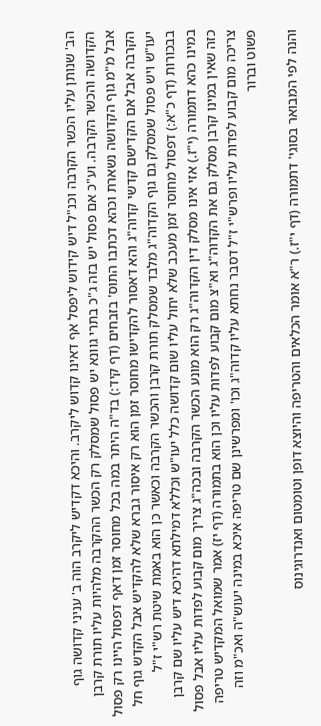הב' שנותן עליו הכשר הקרבה וכנ"ל דיש קידוש ליפסל אף דאינו קדוש ליקרב. והיכא דקדיש ליקרב הוה ב' עניני קדושה גוף הקדושה והכשר הקרבה. וע"כ אם פסול יש בזה ג"כ בתרי גוונא יש פסול שמסלק רק הכשר ההקרבה מלהיות עליו תורת קרבן אבל מ"מ גוף הקדושה נשארת וכהא דכתבו התוס' בזבחים (דף קיד:) בד"ה היתר במה בכל מחוסר זמן דאף דפסול היינו רק פסול הקרבה אבל אם הקדישם קדשי קדוה"ג והא דאסור להקדישו מחוסר זמן הוא רק איסור גברא שלא להקדיש אבל הקדש גוף חל יעו"ש ויש פסול שמסלק גם גוף הקדוה"ג מלבד שמסלק תורת קרבן והכשר הקרבה וכאשר כן הוא באמת שיטת רש"י ז"ל בבכורות (דף כ"א:) דפסול מחוסר זמן מעכב שלא יחול עליו שום קדושה כלל יעו"ש וכללא דמילתא דהיכא דיש עליו שם קרבן במינו כהא דתמורה (י"ז.) אזי אינו מסלק דין הקדוה"ג רק הוא מונע הכשר הקרבה ובכה"ג צריך מום קבוע לפדות עליו אבל פסול כזה שאין במינו קרבן מסלק גם את הקדוה"ג וא"צ מום קבוע לפדות עליו וכן הוא בתמורה (דף יז) אמר שמואל המקדיש טריפה צריכה מום קבוע לפדות עליו ופרש"י ז"ל דסבר נחתא עליו קדוה"ג וכו' ומפרשינן שם טריפה איכא במינה יעוש"ה ואכ"מ וזה פשוט וברור

והנה לפי המבואר בסוגי' דתמורה (דף י"ז.) ר"א אומר הכלאים והטריפה והיוצא דופן וטומטום ואנדרוגינוס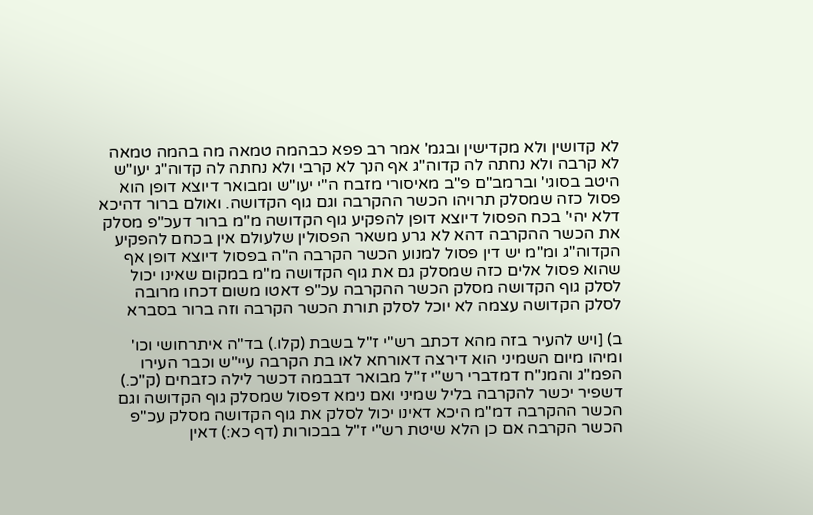לא קדושין ולא מקדישין ובגמ' אמר רב פפא כבהמה טמאה מה בהמה טמאה לא קרבה ולא נחתה לה קדוה"ג אף הנך לא קרבי ולא נחתה לה קדוה"ג יעו"ש היטב בסוגי' וברמב"ם פ"ב מאיסורי מזבח ה"י יעו"ש ומבואר דיוצא דופן הוא פסול כזה שמסלק תרויהו הכשר ההקרבה וגם גוף הקדושה. ואולם ברור דהיכא דלא יהי' בכח הפסול דיוצא דופן להפקיע גוף הקדושה מ"מ ברור דעכ"פ מסלק את הכשר ההקרבה דהא לא גרע משאר הפסולין שלעולם אין בכחם להפקיע הקדוה"ג ומ"מ יש דין פסול למנוע הכשר הקרבה ה"ה בפסול דיוצא דופן אף שהוא פסול אלים כזה שמסלק גם את גוף הקדושה מ"מ במקום שאינו יכול לסלק גוף הקדושה מסלק הכשר ההקרבה עכ"פ דאטו משום דכחו מרובה לסלק הקדושה עצמה לא יוכל לסלק תורת הכשר הקרבה וזה ברור בסברא

ב) [ויש להעיר בזה מהא דכתב רש"י ז"ל בשבת (קלו.) בד"ה איתרחושי וכו' ומיהו מיום השמיני הוא דירצה דאורחא לאו בת הקרבה עיי"ש וכבר העירו הפמ"ג והמנ"ח דמדברי רש"י ז"ל מבואר דבבמה דכשר לילה כזבחים (ק"כ.) דשפיר יכשר להקרבה בליל שמיני ואם נימא דפסול שמסלק גוף הקדושה וגם הכשר ההקרבה דמ"מ היכא דאינו יכול לסלק את גוף הקדושה מסלק עכ"פ הכשר הקרבה אם כן הלא שיטת רש"י ז"ל בבכורות (דף כא:) דאין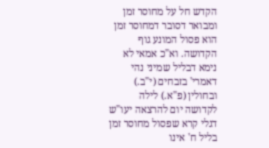הקדש חל על מחוסר זמן ומבואר דסובר דמחוסר זמן הוא פסול המונע גוף הקדושה. וא"כ אמאי לא נימא דבליל שמיני נהי דאמרי' בזבחים (י"ב.) ובחולין (פ"א.) לילה לקדושה יום להרצאה יעו"ש דגלי קרא שפסול מחוסר זמן בליל ח' אינו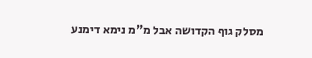מסלק גוף הקדושה אבל מ"מ נימא דימנע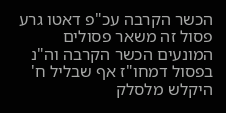הכשר הקרבה עכ"פ דאטו גרע פסול זה משאר פסולים המונעים הכשר הקרבה וה"נ בפסול דמחו"ז אף שבליל ח' היקלש מלסלק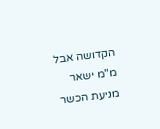הקדושה אבל מ"מ ישאר מניעת הכשר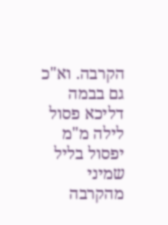הקרבה. וא"כ גם בבמה דליכא פסול לילה מ"מ יפסול בליל שמיני מהקרבה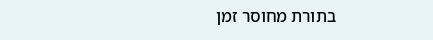בתורת מחוסר זמן